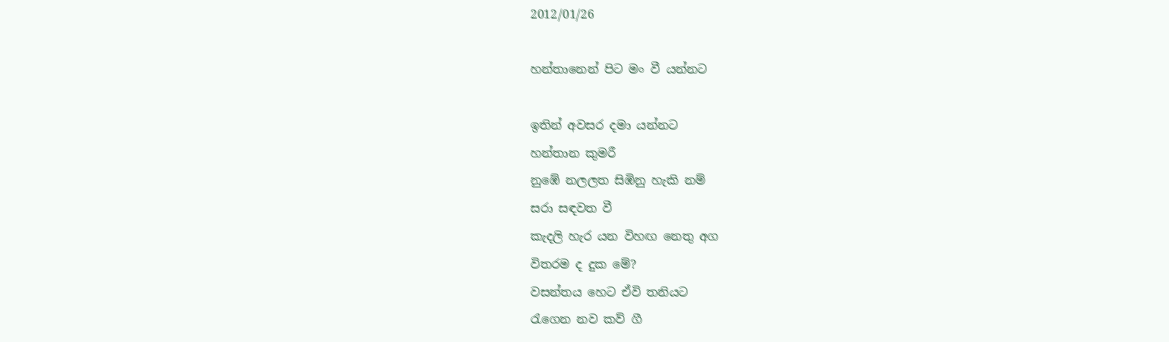2012/01/26

හන්තානෙන් පිට මං වී යන්නට

ඉතින් අවසර දමා යන්නට
හන්තාන කුමරී
නුඹේ නලලත සිඹිනු හැකි නම්
සරා සඳවත වී
කැදලි හැර යන විහඟ නෙතු අග
විතරම ද දුක මේ?
වසන්තය හෙට ඒවි තනියට
රැගෙන නව කව් ගී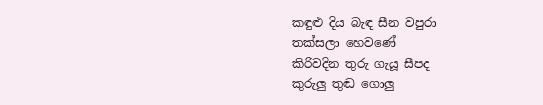කඳුළු දිය බැඳ සීන වපුරා
තක්සලා හෙවණේ
කිරිවදින තුරු ගැයූ සීපද
කුරුලු තුඬ ගොලු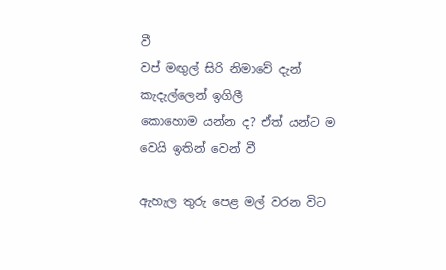වී
වප් මඟුල් සිරි නිමාවේ දැන්
කැදැල්ලෙන් ඉගිලී
කොහොම යන්න ද? ඒත් යන්ට ම
වෙයි ඉතින් වෙන් වී

ඇහැල තුරු පෙළ මල් වරන විට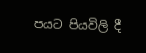පයට පියවිලි දී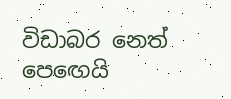විඩාබර නෙත් පෙඟෙයි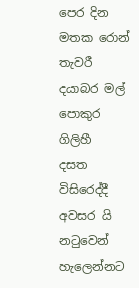පෙර දින
මතක රොන් තැවරී
දයාබර මල් පොකුර ගිලිහී
දසත විසිරෙද්දී
අවසර යි නටුවෙන් හැලෙන්නට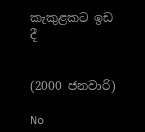කැකුළකට ඉඩ දී


(2000 ජනවාරි)

No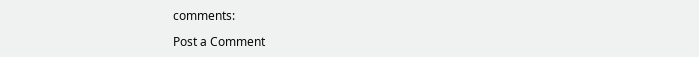comments:

Post a Comment